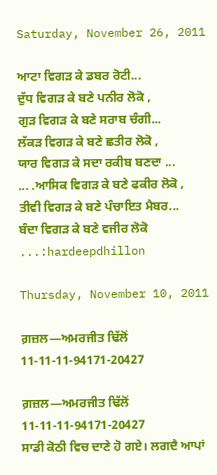Saturday, November 26, 2011

ਆਟਾ ਵਿਗੜ ਕੇ ਡਬਰ ਰੋਟੀ...
ਦੁੱਧ ਵਿਗੜ ਕੇ ਬਣੇ ਪਨੀਰ ਲੋਕੋ ,
ਗੁੜ ਵਿਗੜ ਕੇ ਬਣੇ ਸਰਾਬ ਚੰਗੀ...
ਲੱਕੜ ਵਿਗੜ ਕੇ ਬਣੇ ਛਤੀਰ ਲੋਕੋ ,
ਯਾਰ ਵਿਗੜ ਕੇ ਸਦਾ ਰਕੀਬ ਬਣਦਾ ...
... .ਆਸਿਕ ਵਿਗੜ ਕੇ ਬਣੇ ਫਕੀਰ ਲੋਕੋ ,
ਤੀਵੀ ਵਿਗੜ ਕੇ ਬਣੇ ਪੰਚਾਇਤ ਮੈਬਰ...
ਬੰਦਾ ਵਿਗੜ ਕੇ ਬਣੇ ਵਜੀਰ ਲੋਕੋ ...:hardeepdhillon

Thursday, November 10, 2011

ਗ਼ਜ਼ਲ—ਅਮਰਜੀਤ ਢਿੱਲੋਂ 11-11-11-94171-20427

ਗ਼ਜ਼ਲ—ਅਮਰਜੀਤ ਢਿੱਲੋਂ 11-11-11-94171-20427
ਸਾਡੀ ਕੋਠੀ ਵਿਚ ਦਾਣੇ ਹੋ ਗਏ। ਲਗਦੈ ਆਪਾਂ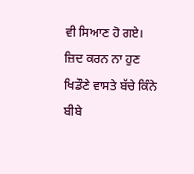ਵੀ ਸਿਆਣ ਹੋ ਗਏ।
ਜ਼ਿਦ ਕਰਨ ਨਾ ਹੁਣ ਖਿਡੌਣੇ ਵਾਸਤੇ ਬੱਚੇ ਕਿੰਨੇ ਬੀਬੇ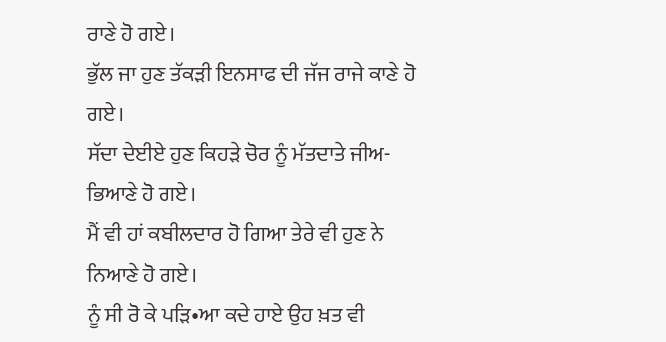ਰਾਣੇ ਹੋ ਗਏ।
ਭੁੱਲ ਜਾ ਹੁਣ ਤੱਕੜੀ ਇਨਸਾਫ ਦੀ ਜੱਜ ਰਾਜੇ ਕਾਣੇ ਹੋ ਗਏ।
ਸੱਦਾ ਦੇਈਏ ਹੁਣ ਕਿਹੜੇ ਚੋਰ ਨੂੰ ਮੱਤਦਾਤੇ ਜੀਅ-ਭਿਆਣੇ ਹੋ ਗਏ।
ਮੈਂ ਵੀ ਹਾਂ ਕਬੀਲਦਾਰ ਹੋ ਗਿਆ ਤੇਰੇ ਵੀ ਹੁਣ ਨੇ ਨਿਆਣੇ ਹੋ ਗਏ।
ਨੂੰ ਸੀ ਰੋ ਕੇ ਪੜਿ•ਆ ਕਦੇ ਹਾਏ ਉਹ ਖ਼ਤ ਵੀ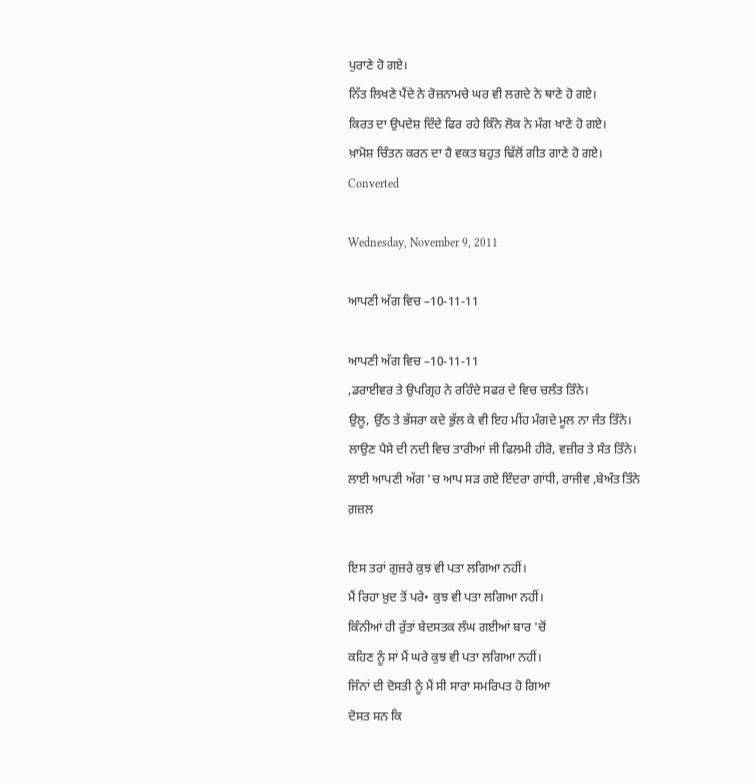ਪੁਰਾਣੇ ਹੋ ਗਏ।
ਨਿੱਤ ਲਿਖਣੇ ਪੈਂਦੇ ਨੇ ਰੋਜ਼ਨਾਮਚੇ ਘਰ ਵੀ ਲਗਦੇ ਨੇ ਥਾਣੇ ਹੋ ਗਏ।
ਕਿਰਤ ਦਾ ਉਪਦੇਸ਼ ਦਿੰਦੇ ਫਿਰ ਰਹੇ ਕਿੰਨੇ ਲੋਕ ਨੇ ਮੰਗ ਖਾਣੇ ਹੋ ਗਏ।
ਖ਼ਾਮੋਸ਼ ਚਿੰਤਨ ਕਰਨ ਦਾ ਹੈ ਵਕਤ ਬਹੁਤ ਢਿੱਲੋਂ ਗੀਤ ਗਾਣੇ ਹੋ ਗਏ।
Converted

Wednesday, November 9, 2011

ਆਪਣੀ ਅੱਗ ਵਿਚ –10-11-11

ਆਪਣੀ ਅੱਗ ਵਿਚ –10-11-11
,ਡਰਾਈਵਰ ਤੇ ਉਪਗ੍ਰਿਹ ਨੇ ਰਹਿੰਦੇ ਸਫਰ ਦੇ ਵਿਚ ਚਲੰਤ ਤਿੰਨੇ।
ਉਲੂ, ਉੱਠ ਤੇ ਭੱਸਰਾ ਕਦੇ ਭੁੱਲ ਕੇ ਵੀ ਇਹ ਮੀਂਹ ਮੰਗਦੇ ਮੂਲ ਨਾ ਜੰਤ ਤਿੰਨੇ।
ਲਾਉਣ ਪੈਸੇ ਦੀ ਨਦੀ ਵਿਚ ਤਾਰੀਆਂ ਜੀ ਫਿਲਮੀ ਹੀਰੋ, ਵਜ਼ੀਰ ਤੇ ਸੰਤ ਤਿੰਨੇ।
ਲਾਈ ਆਪਣੀ ਅੱਗ 'ਚ ਆਪ ਸੜ ਗਏ ਇੰਦਰਾ ਗਾਂਧੀ, ਰਾਜੀਵ ,ਬੇਅੰਤ ਤਿੰਨੇ
ਗ਼ਜ਼ਲ

ਇਸ ਤਰਾਂ ਗੁਜ਼ਰੇ ਕੁਝ ਵੀ ਪਤਾ ਲਗਿਆ ਨਹੀਂ।
ਮੈਂ ਰਿਹਾ ਖ਼ੁਦ ਤੋਂ ਪਰੇ• ਕੁਝ ਵੀ ਪਤਾ ਲਗਿਆ ਨਹੀਂ।
ਕਿੰਨੀਆਂ ਹੀ ਰੁੱਤਾਂ ਬੇਦਸਤਕ ਲੰਘ ਗਈਆਂ ਬਾਰ 'ਚੋਂ
ਕਹਿਣ ਨੂੰ ਸਾਂ ਮੈਂ ਘਰੇ ਕੁਝ ਵੀ ਪਤਾ ਲਗਿਆ ਨਹੀਂ।
ਜਿੰਨਾਂ ਦੀ ਦੋਸਤੀ ਨੂੰ ਮੈਂ ਸੀ ਸਾਰਾ ਸਮਰਿਪਤ ਹੋ ਗਿਆ
ਦੋਸਤ ਸਨ ਕਿ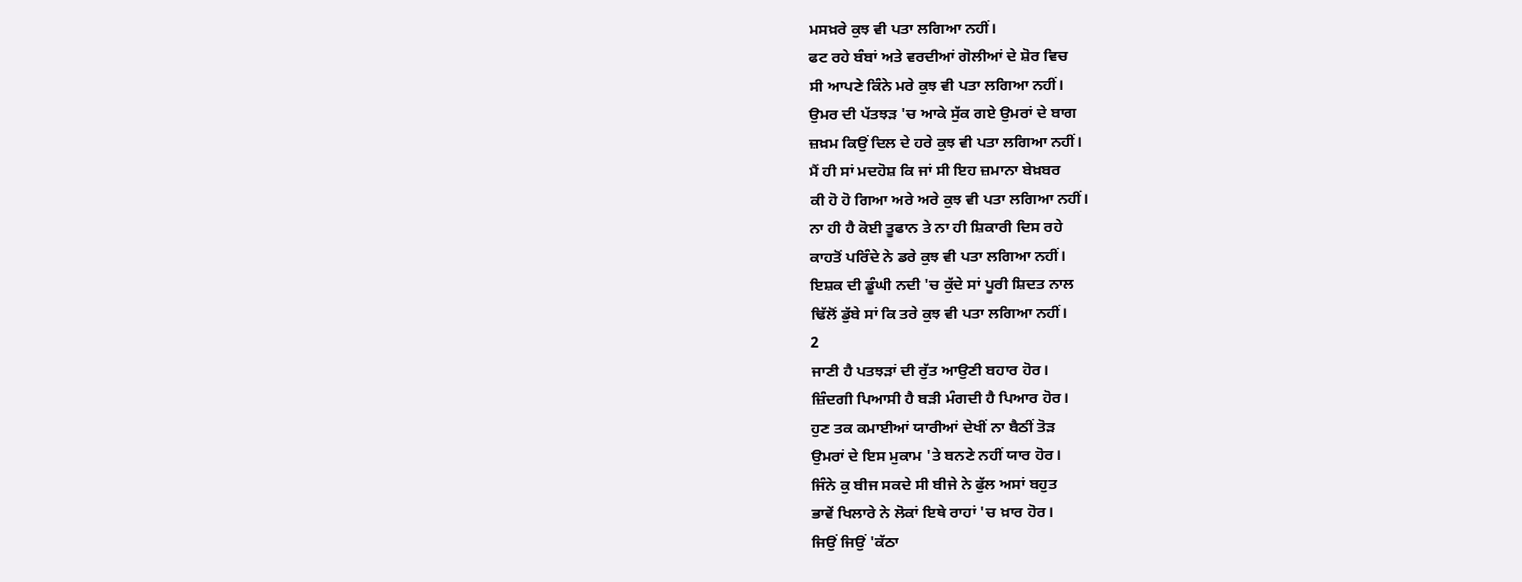ਮਸਖ਼ਰੇ ਕੁਝ ਵੀ ਪਤਾ ਲਗਿਆ ਨਹੀਂ।
ਫਟ ਰਹੇ ਬੰਬਾਂ ਅਤੇ ਵਰਦੀਆਂ ਗੋਲੀਆਂ ਦੇ ਸ਼ੋਰ ਵਿਚ
ਸੀ ਆਪਣੇ ਕਿੰਨੇ ਮਰੇ ਕੁਝ ਵੀ ਪਤਾ ਲਗਿਆ ਨਹੀਂ।
ਉਮਰ ਦੀ ਪੱਤਝੜ 'ਚ ਆਕੇ ਸੁੱਕ ਗਏ ਉਮਰਾਂ ਦੇ ਬਾਗ
ਜ਼ਖ਼ਮ ਕਿਉਂ ਦਿਲ ਦੇ ਹਰੇ ਕੁਝ ਵੀ ਪਤਾ ਲਗਿਆ ਨਹੀਂ।
ਮੈਂ ਹੀ ਸਾਂ ਮਦਹੋਸ਼ ਕਿ ਜਾਂ ਸੀ ਇਹ ਜ਼ਮਾਨਾ ਬੇਖ਼ਬਰ
ਕੀ ਹੋ ਹੋ ਗਿਆ ਅਰੇ ਅਰੇ ਕੁਝ ਵੀ ਪਤਾ ਲਗਿਆ ਨਹੀਂ।
ਨਾ ਹੀ ਹੈ ਕੋਈ ਤੂਫਾਨ ਤੇ ਨਾ ਹੀ ਸ਼ਿਕਾਰੀ ਦਿਸ ਰਹੇ
ਕਾਹਤੋਂ ਪਰਿੰਦੇ ਨੇ ਡਰੇ ਕੁਝ ਵੀ ਪਤਾ ਲਗਿਆ ਨਹੀਂ।
ਇਸ਼ਕ ਦੀ ਡੂੰਘੀ ਨਦੀ 'ਚ ਕੁੱਦੇ ਸਾਂ ਪੂਰੀ ਸ਼ਿਦਤ ਨਾਲ
ਢਿੱਲੋਂ ਡੁੱਬੇ ਸਾਂ ਕਿ ਤਰੇ ਕੁਝ ਵੀ ਪਤਾ ਲਗਿਆ ਨਹੀਂ।
2
ਜਾਣੀ ਹੈ ਪਤਝੜਾਂ ਦੀ ਰੁੱਤ ਆਉਣੀ ਬਹਾਰ ਹੋਰ।
ਜ਼ਿੰਦਗੀ ਪਿਆਸੀ ਹੈ ਬੜੀ ਮੰਗਦੀ ਹੈ ਪਿਆਰ ਹੋਰ।
ਹੁਣ ਤਕ ਕਮਾਈਆਂ ਯਾਰੀਆਂ ਦੇਖੀਂ ਨਾ ਬੈਠੀਂ ਤੋੜ
ਉਮਰਾਂ ਦੇ ਇਸ ਮੁਕਾਮ 'ਤੇ ਬਨਣੇ ਨਹੀਂ ਯਾਰ ਹੋਰ।
ਜਿੰਨੇ ਕੁ ਬੀਜ ਸਕਦੇ ਸੀ ਬੀਜੇ ਨੇ ਫੁੱਲ ਅਸਾਂ ਬਹੁਤ
ਭਾਵੇਂ ਖਿਲਾਰੇ ਨੇ ਲੋਕਾਂ ਇਥੇ ਰਾਹਾਂ 'ਚ ਖ਼ਾਰ ਹੋਰ।
ਜਿਉਂ ਜਿਉਂ 'ਕੱਠਾ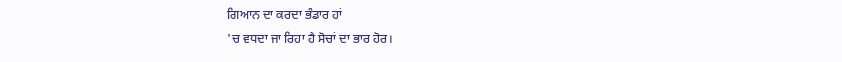ਗਿਆਨ ਦਾ ਕਰਦਾ ਭੰਡਾਰ ਹਾਂ
'ਚ ਵਧਦਾ ਜਾ ਰਿਹਾ ਹੈ ਸੋਚਾਂ ਦਾ ਭਾਰ ਹੋਰ।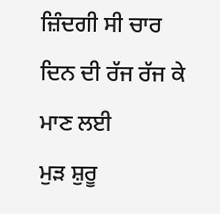ਜ਼ਿੰਦਗੀ ਸੀ ਚਾਰ ਦਿਨ ਦੀ ਰੱਜ ਰੱਜ ਕੇ ਮਾਣ ਲਈ
ਮੁੜ ਸ਼ੁਰੂ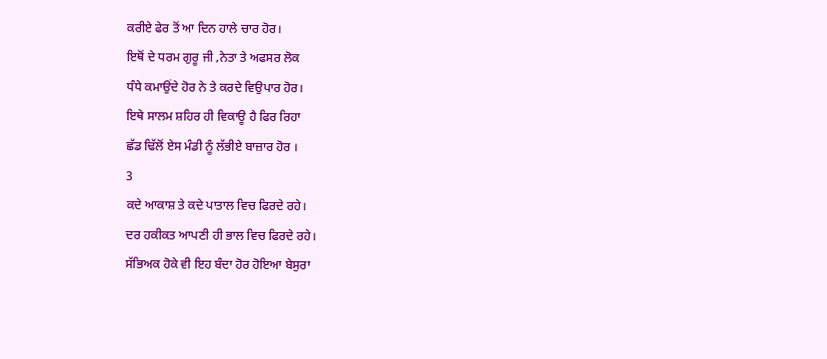ਕਰੀਏ ਫੇਰ ਤੋਂ ਆ ਦਿਨ ਹਾਲੇ ਚਾਰ ਹੋਰ।
ਇਥੋਂ ਦੇ ਧਰਮ ਗੁਰੂ ਜੀ ,ਨੇਤਾ ਤੇ ਅਫਸਰ ਲੋਕ
ਧੰਧੇ ਕਮਾਉਂਦੇ ਹੋਰ ਨੇ ਤੇ ਕਰਦੇ ਵਿਉਪਾਰ ਹੋਰ।
ਇਥੇ ਸਾਲਮ ਸ਼ਹਿਰ ਹੀ ਵਿਕਾਊ ਹੈ ਫਿਰ ਰਿਹਾ
ਛੱਡ ਢਿੱਲੋਂ ਏਸ ਮੰਡੀ ਨੂੰ ਲੱਭੀਏ ਬਾਜ਼ਾਰ ਹੋਰ ।
3
ਕਦੇ ਆਕਾਸ਼ ਤੇ ਕਦੇ ਪਾਤਾਲ ਵਿਚ ਫਿਰਦੇ ਰਹੇ।
ਦਰ ਹਕੀਕਤ ਆਪਣੀ ਹੀ ਭਾਲ ਵਿਚ ਫਿਰਦੇ ਰਹੇ।
ਸੱਭਿਅਕ ਹੋਕੇ ਵੀ ਇਹ ਬੰਦਾ ਹੋਰ ਹੋਇਆ ਬੇਸੁਰਾ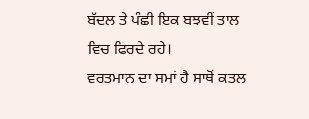ਬੱਦਲ ਤੇ ਪੰਛੀ ਇਕ ਬਝਵੀਂ ਤਾਲ ਵਿਚ ਫਿਰਦੇ ਰਹੇ।
ਵਰਤਮਾਨ ਦਾ ਸਮਾਂ ਹੈ ਸਾਥੋਂ ਕਤਲ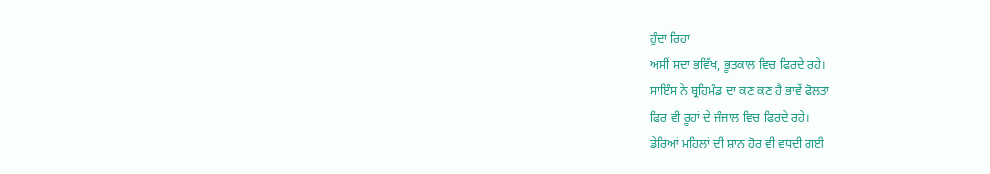ਹੁੰਦਾ ਰਿਹਾ
ਅਸੀਂ ਸਦਾ ਭਵਿੱਖ, ਭੂਤਕਾਲ ਵਿਚ ਫਿਰਦੇ ਰਹੇ।
ਸਾਇੰਸ ਨੇ ਬ੍ਰਹਿਮੰਡ ਦਾ ਕਣ ਕਣ ਹੈ ਭਾਵੇਂ ਫੋਲਤਾ
ਫਿਰ ਵੀ ਰੂਹਾਂ ਦੇ ਜੰਜਾਲ ਵਿਚ ਫਿਰਦੇ ਰਹੇ।
ਡੇਰਿਆਂ ਮਹਿਲਾਂ ਦੀ ਸ਼ਾਨ ਹੋਰ ਵੀ ਵਧਦੀ ਗਈ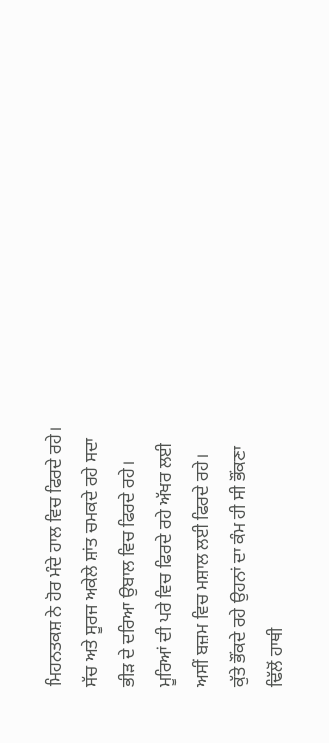ਮਿਹਨਤਕਸ਼ ਨੇ ਹੋਰ ਮੰਦੇ ਹਾਲ ਵਿਚ ਫਿਰਦੇ ਰਹੇ।
ਸੱਚ ਅਤੇ ਸੂਰਜ ਅਕੇਲੇ ਸ਼ਾਂਤ ਚਮਕਦੇ ਰਹੇ ਸਦਾ
ਭੀੜ ਦੇ ਦਰਿਆ ਉਬਾਲ ਵਿਚ ਫਿਰਦੇ ਰਹੇ।
ਮੂਰਿਆਂ ਦੀ ਪਰੇ ਵਿਚ ਫਿਰਦੇ ਰਹੇ ਅੱਖਰ ਲਈ
ਅਸੀਂ ਬਜ਼ਮ ਵਿਚ ਮਸ਼ਾਲ ਲਈ ਫਿਰਦੇ ਰਹੇ।
ਕੁੱਤੇ ਭੌਂਕਦੇ ਰਹੇ ਉਹਨਾਂ ਦਾ ਕੰਮ ਹੀ ਸੀ ਭੌਂਕਣਾ
ਢਿੱਲੋਂ ਹਾਥੀ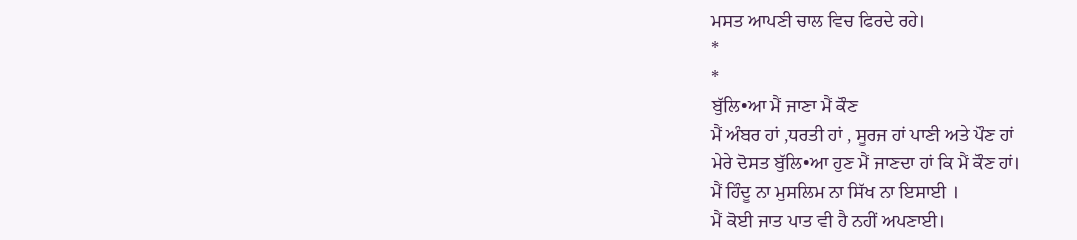ਮਸਤ ਆਪਣੀ ਚਾਲ ਵਿਚ ਫਿਰਦੇ ਰਹੇ।
*
*
ਬੁੱਲਿ•ਆ ਮੈਂ ਜਾਣਾ ਮੈਂ ਕੌਣ
ਮੈਂ ਅੰਬਰ ਹਾਂ ,ਧਰਤੀ ਹਾਂ , ਸੂਰਜ ਹਾਂ ਪਾਣੀ ਅਤੇ ਪੌਣ ਹਾਂ
ਮੇਰੇ ਦੋਸਤ ਬੁੱਲਿ•ਆ ਹੁਣ ਮੈਂ ਜਾਣਦਾ ਹਾਂ ਕਿ ਮੈਂ ਕੌਣ ਹਾਂ।
ਮੈਂ ਹਿੰਦੂ ਨਾ ਮੁਸਲਿਮ ਨਾ ਸਿੱਖ ਨਾ ਇਸਾਈ ।
ਮੈਂ ਕੋਈ ਜਾਤ ਪਾਤ ਵੀ ਹੈ ਨਹੀਂ ਅਪਣਾਈ।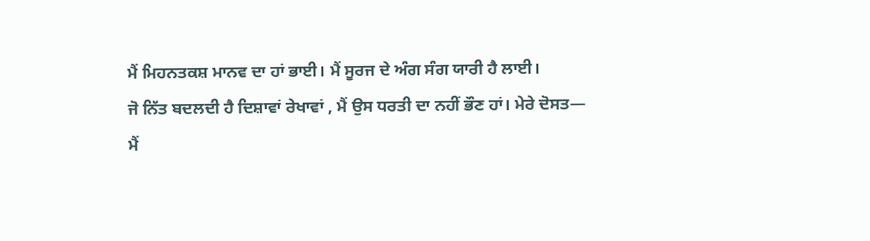ਮੈਂ ਮਿਹਨਤਕਸ਼ ਮਾਨਵ ਦਾ ਹਾਂ ਭਾਈ। ਮੈਂ ਸੂਰਜ ਦੇ ਅੰਗ ਸੰਗ ਯਾਰੀ ਹੈ ਲਾਈ।
ਜੋ ਨਿੱਤ ਬਦਲਦੀ ਹੈ ਦਿਸ਼ਾਵਾਂ ਰੇਖਾਵਾਂ , ਮੈਂ ਉਸ ਧਰਤੀ ਦਾ ਨਹੀਂ ਭੌਣ ਹਾਂ। ਮੇਰੇ ਦੋਸਤ—
ਮੈਂ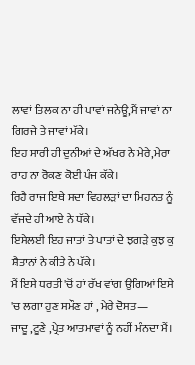ਲਾਵਾਂ ਤਿਲਕ ਨਾ ਹੀ ਪਾਵਾਂ ਜਨੇਊ,ਮੈਂ ਜਾਵਾਂ ਨਾ ਗਿਰਜੇ ਤੇ ਜਾਵਾਂ ਮੱਕੇ।
ਇਹ ਸਾਰੀ ਹੀ ਦੁਨੀਆਂ ਦੇ ਅੱਖਰ ਨੇ ਮੇਰੇ,ਮੇਰਾ ਰਾਹ ਨਾ ਰੋਕਣ ਕੋਈ ਪੰਜ ਕੱਕੇ।
ਰਿਹੈ ਰਾਜ ਇਥੇ ਸਦਾ ਵਿਹਲੜਾਂ ਦਾ ਮਿਹਨਤ ਨੂੰ ਵੱਜਦੇ ਹੀ ਆਏ ਨੇ ਧੱਕੇ।
ਇਸੇਲਈ ਇਹ ਜਾਤਾਂ ਤੇ ਪਾਤਾਂ ਦੇ ਝਗੜੇ ਕੁਝ ਕੁ ਸ਼ੈਤਾਨਾਂ ਨੇ ਕੀਤੇ ਨੇ ਪੱਕੇ।
ਮੈਂ ਇਸੇ ਧਰਤੀ 'ਚੋਂ ਹਾਂ ਰੱਖ ਵਾਂਗ ਉਗਿਆਂ ਇਸੇ 'ਚ ਲਗਾ ਹੁਣ ਸਮੌਣ ਹਾਂ , ਮੇਰੇ ਦੋਸਤ—
ਜਾਦੂ ,ਟੂਣੇ ,ਪ੍ਰੇਤ ਆਤਮਾਵਾਂ ਨੂੰ ਨਹੀਂ ਮੰਨਦਾ ਮੈਂ।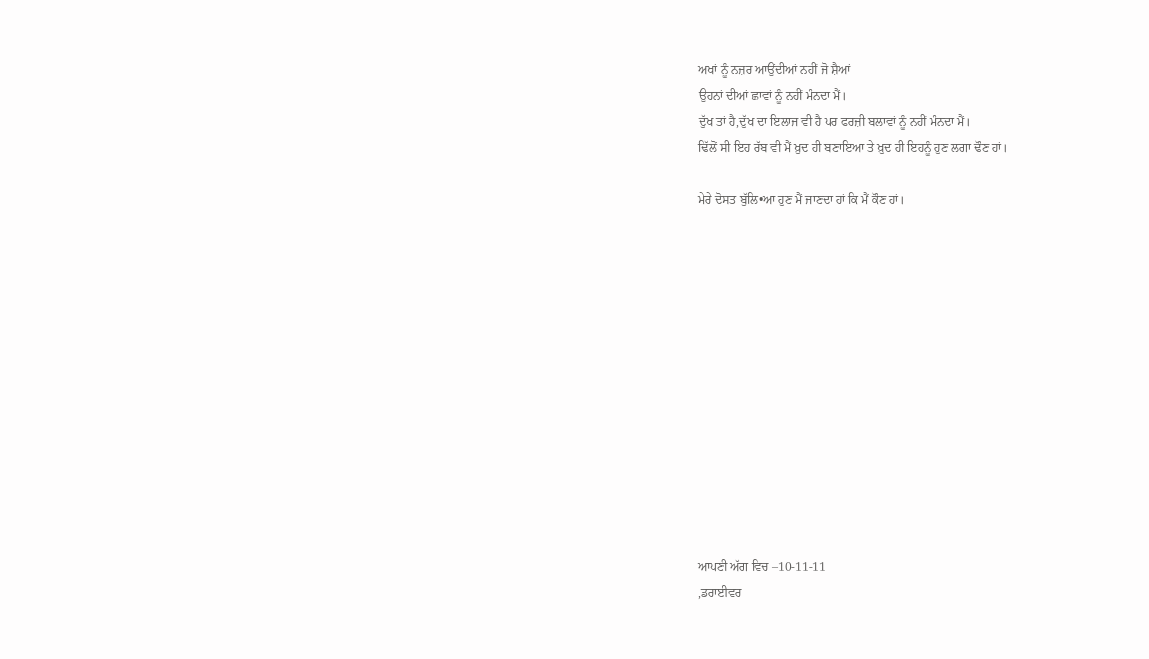ਅਖਾਂ ਨੂੰ ਨਜ਼ਰ ਆਉਂਦੀਆਂ ਨਹੀਂ ਜੋ ਸ਼ੈਆਂ
ਉਹਨਾਂ ਦੀਆਂ ਛਾਵਾਂ ਨੂੰ ਨਹੀਂ ਮੰਨਦਾ ਮੈਂ।
ਦੁੱਖ ਤਾਂ ਹੈ,ਦੁੱਖ ਦਾ ਇਲਾਜ ਵੀ ਹੈ ਪਰ ਫਰਜ਼ੀ ਬਲਾਵਾਂ ਨੂੰ ਨਹੀਂ ਮੰਨਦਾ ਮੈਂ।
ਢਿੱਲੋਂ ਸੀ ਇਹ ਰੱਬ ਵੀ ਮੈਂ ਖ਼ੁਦ ਹੀ ਬਣਾਇਆ ਤੇ ਖ਼ੁਦ ਹੀ ਇਹਨੂੰ ਹੁਣ ਲਗਾ ਢੌਣ ਹਾਂ।

ਮੇਰੇ ਦੋਸਤ ਬੁੱਲਿ•ਆ ਹੁਣ ਮੈਂ ਜਾਣਦਾ ਹਾਂ ਕਿ ਮੈਂ ਕੌਣ ਹਾਂ।













ਆਪਣੀ ਅੱਗ ਵਿਚ –10-11-11
,ਡਰਾਈਵਰ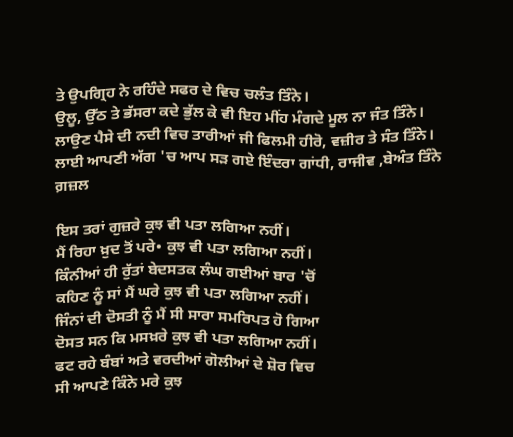ਤੇ ਉਪਗ੍ਰਿਹ ਨੇ ਰਹਿੰਦੇ ਸਫਰ ਦੇ ਵਿਚ ਚਲੰਤ ਤਿੰਨੇ।
ਉਲੂ, ਉੱਠ ਤੇ ਭੱਸਰਾ ਕਦੇ ਭੁੱਲ ਕੇ ਵੀ ਇਹ ਮੀਂਹ ਮੰਗਦੇ ਮੂਲ ਨਾ ਜੰਤ ਤਿੰਨੇ।
ਲਾਉਣ ਪੈਸੇ ਦੀ ਨਦੀ ਵਿਚ ਤਾਰੀਆਂ ਜੀ ਫਿਲਮੀ ਹੀਰੋ, ਵਜ਼ੀਰ ਤੇ ਸੰਤ ਤਿੰਨੇ।
ਲਾਈ ਆਪਣੀ ਅੱਗ 'ਚ ਆਪ ਸੜ ਗਏ ਇੰਦਰਾ ਗਾਂਧੀ, ਰਾਜੀਵ ,ਬੇਅੰਤ ਤਿੰਨੇ
ਗ਼ਜ਼ਲ

ਇਸ ਤਰਾਂ ਗੁਜ਼ਰੇ ਕੁਝ ਵੀ ਪਤਾ ਲਗਿਆ ਨਹੀਂ।
ਮੈਂ ਰਿਹਾ ਖ਼ੁਦ ਤੋਂ ਪਰੇ• ਕੁਝ ਵੀ ਪਤਾ ਲਗਿਆ ਨਹੀਂ।
ਕਿੰਨੀਆਂ ਹੀ ਰੁੱਤਾਂ ਬੇਦਸਤਕ ਲੰਘ ਗਈਆਂ ਬਾਰ 'ਚੋਂ
ਕਹਿਣ ਨੂੰ ਸਾਂ ਮੈਂ ਘਰੇ ਕੁਝ ਵੀ ਪਤਾ ਲਗਿਆ ਨਹੀਂ।
ਜਿੰਨਾਂ ਦੀ ਦੋਸਤੀ ਨੂੰ ਮੈਂ ਸੀ ਸਾਰਾ ਸਮਰਿਪਤ ਹੋ ਗਿਆ
ਦੋਸਤ ਸਨ ਕਿ ਮਸਖ਼ਰੇ ਕੁਝ ਵੀ ਪਤਾ ਲਗਿਆ ਨਹੀਂ।
ਫਟ ਰਹੇ ਬੰਬਾਂ ਅਤੇ ਵਰਦੀਆਂ ਗੋਲੀਆਂ ਦੇ ਸ਼ੋਰ ਵਿਚ
ਸੀ ਆਪਣੇ ਕਿੰਨੇ ਮਰੇ ਕੁਝ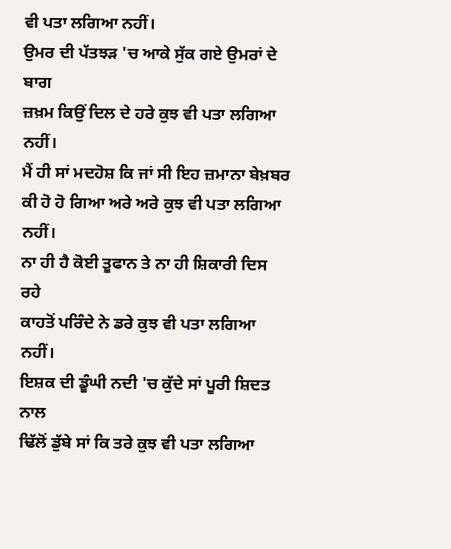ਵੀ ਪਤਾ ਲਗਿਆ ਨਹੀਂ।
ਉਮਰ ਦੀ ਪੱਤਝੜ 'ਚ ਆਕੇ ਸੁੱਕ ਗਏ ਉਮਰਾਂ ਦੇ ਬਾਗ
ਜ਼ਖ਼ਮ ਕਿਉਂ ਦਿਲ ਦੇ ਹਰੇ ਕੁਝ ਵੀ ਪਤਾ ਲਗਿਆ ਨਹੀਂ।
ਮੈਂ ਹੀ ਸਾਂ ਮਦਹੋਸ਼ ਕਿ ਜਾਂ ਸੀ ਇਹ ਜ਼ਮਾਨਾ ਬੇਖ਼ਬਰ
ਕੀ ਹੋ ਹੋ ਗਿਆ ਅਰੇ ਅਰੇ ਕੁਝ ਵੀ ਪਤਾ ਲਗਿਆ ਨਹੀਂ।
ਨਾ ਹੀ ਹੈ ਕੋਈ ਤੂਫਾਨ ਤੇ ਨਾ ਹੀ ਸ਼ਿਕਾਰੀ ਦਿਸ ਰਹੇ
ਕਾਹਤੋਂ ਪਰਿੰਦੇ ਨੇ ਡਰੇ ਕੁਝ ਵੀ ਪਤਾ ਲਗਿਆ ਨਹੀਂ।
ਇਸ਼ਕ ਦੀ ਡੂੰਘੀ ਨਦੀ 'ਚ ਕੁੱਦੇ ਸਾਂ ਪੂਰੀ ਸ਼ਿਦਤ ਨਾਲ
ਢਿੱਲੋਂ ਡੁੱਬੇ ਸਾਂ ਕਿ ਤਰੇ ਕੁਝ ਵੀ ਪਤਾ ਲਗਿਆ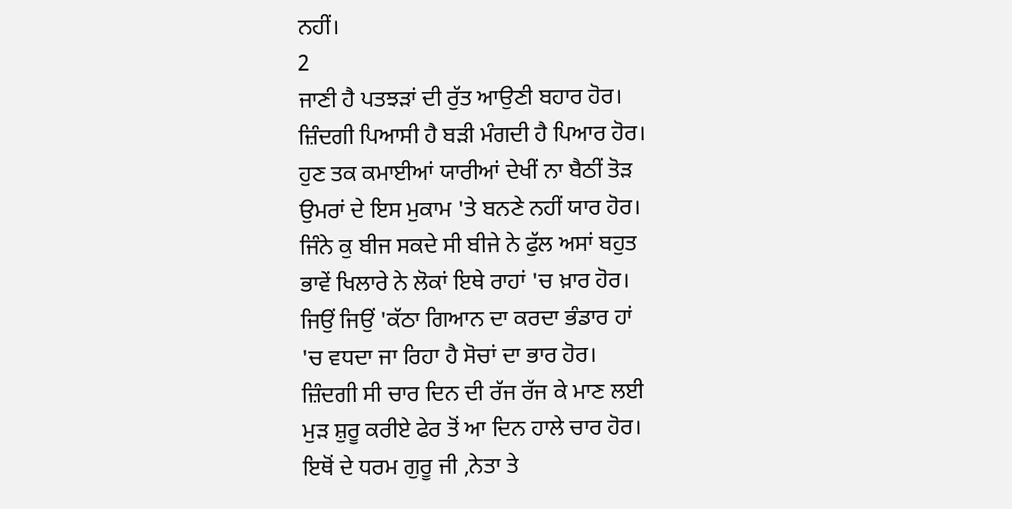ਨਹੀਂ।
2
ਜਾਣੀ ਹੈ ਪਤਝੜਾਂ ਦੀ ਰੁੱਤ ਆਉਣੀ ਬਹਾਰ ਹੋਰ।
ਜ਼ਿੰਦਗੀ ਪਿਆਸੀ ਹੈ ਬੜੀ ਮੰਗਦੀ ਹੈ ਪਿਆਰ ਹੋਰ।
ਹੁਣ ਤਕ ਕਮਾਈਆਂ ਯਾਰੀਆਂ ਦੇਖੀਂ ਨਾ ਬੈਠੀਂ ਤੋੜ
ਉਮਰਾਂ ਦੇ ਇਸ ਮੁਕਾਮ 'ਤੇ ਬਨਣੇ ਨਹੀਂ ਯਾਰ ਹੋਰ।
ਜਿੰਨੇ ਕੁ ਬੀਜ ਸਕਦੇ ਸੀ ਬੀਜੇ ਨੇ ਫੁੱਲ ਅਸਾਂ ਬਹੁਤ
ਭਾਵੇਂ ਖਿਲਾਰੇ ਨੇ ਲੋਕਾਂ ਇਥੇ ਰਾਹਾਂ 'ਚ ਖ਼ਾਰ ਹੋਰ।
ਜਿਉਂ ਜਿਉਂ 'ਕੱਠਾ ਗਿਆਨ ਦਾ ਕਰਦਾ ਭੰਡਾਰ ਹਾਂ
'ਚ ਵਧਦਾ ਜਾ ਰਿਹਾ ਹੈ ਸੋਚਾਂ ਦਾ ਭਾਰ ਹੋਰ।
ਜ਼ਿੰਦਗੀ ਸੀ ਚਾਰ ਦਿਨ ਦੀ ਰੱਜ ਰੱਜ ਕੇ ਮਾਣ ਲਈ
ਮੁੜ ਸ਼ੁਰੂ ਕਰੀਏ ਫੇਰ ਤੋਂ ਆ ਦਿਨ ਹਾਲੇ ਚਾਰ ਹੋਰ।
ਇਥੋਂ ਦੇ ਧਰਮ ਗੁਰੂ ਜੀ ,ਨੇਤਾ ਤੇ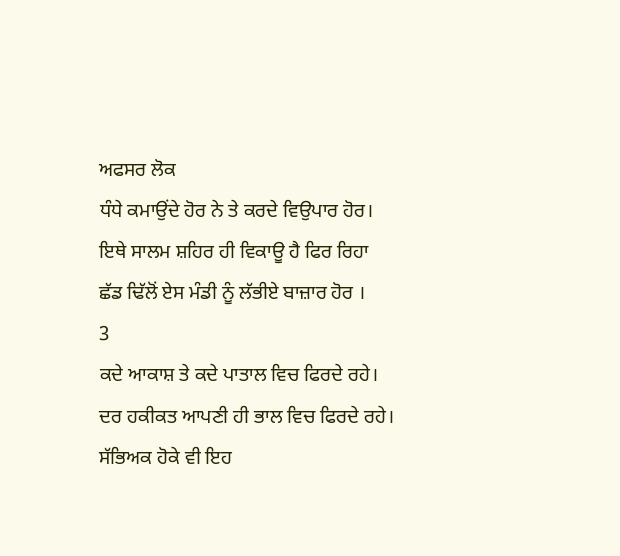ਅਫਸਰ ਲੋਕ
ਧੰਧੇ ਕਮਾਉਂਦੇ ਹੋਰ ਨੇ ਤੇ ਕਰਦੇ ਵਿਉਪਾਰ ਹੋਰ।
ਇਥੇ ਸਾਲਮ ਸ਼ਹਿਰ ਹੀ ਵਿਕਾਊ ਹੈ ਫਿਰ ਰਿਹਾ
ਛੱਡ ਢਿੱਲੋਂ ਏਸ ਮੰਡੀ ਨੂੰ ਲੱਭੀਏ ਬਾਜ਼ਾਰ ਹੋਰ ।
3
ਕਦੇ ਆਕਾਸ਼ ਤੇ ਕਦੇ ਪਾਤਾਲ ਵਿਚ ਫਿਰਦੇ ਰਹੇ।
ਦਰ ਹਕੀਕਤ ਆਪਣੀ ਹੀ ਭਾਲ ਵਿਚ ਫਿਰਦੇ ਰਹੇ।
ਸੱਭਿਅਕ ਹੋਕੇ ਵੀ ਇਹ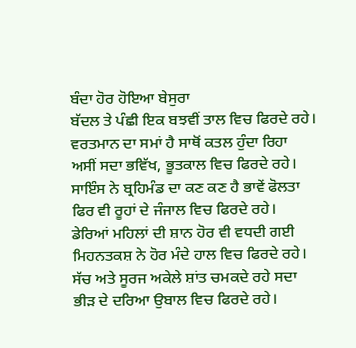ਬੰਦਾ ਹੋਰ ਹੋਇਆ ਬੇਸੁਰਾ
ਬੱਦਲ ਤੇ ਪੰਛੀ ਇਕ ਬਝਵੀਂ ਤਾਲ ਵਿਚ ਫਿਰਦੇ ਰਹੇ।
ਵਰਤਮਾਨ ਦਾ ਸਮਾਂ ਹੈ ਸਾਥੋਂ ਕਤਲ ਹੁੰਦਾ ਰਿਹਾ
ਅਸੀਂ ਸਦਾ ਭਵਿੱਖ, ਭੂਤਕਾਲ ਵਿਚ ਫਿਰਦੇ ਰਹੇ।
ਸਾਇੰਸ ਨੇ ਬ੍ਰਹਿਮੰਡ ਦਾ ਕਣ ਕਣ ਹੈ ਭਾਵੇਂ ਫੋਲਤਾ
ਫਿਰ ਵੀ ਰੂਹਾਂ ਦੇ ਜੰਜਾਲ ਵਿਚ ਫਿਰਦੇ ਰਹੇ।
ਡੇਰਿਆਂ ਮਹਿਲਾਂ ਦੀ ਸ਼ਾਨ ਹੋਰ ਵੀ ਵਧਦੀ ਗਈ
ਮਿਹਨਤਕਸ਼ ਨੇ ਹੋਰ ਮੰਦੇ ਹਾਲ ਵਿਚ ਫਿਰਦੇ ਰਹੇ।
ਸੱਚ ਅਤੇ ਸੂਰਜ ਅਕੇਲੇ ਸ਼ਾਂਤ ਚਮਕਦੇ ਰਹੇ ਸਦਾ
ਭੀੜ ਦੇ ਦਰਿਆ ਉਬਾਲ ਵਿਚ ਫਿਰਦੇ ਰਹੇ।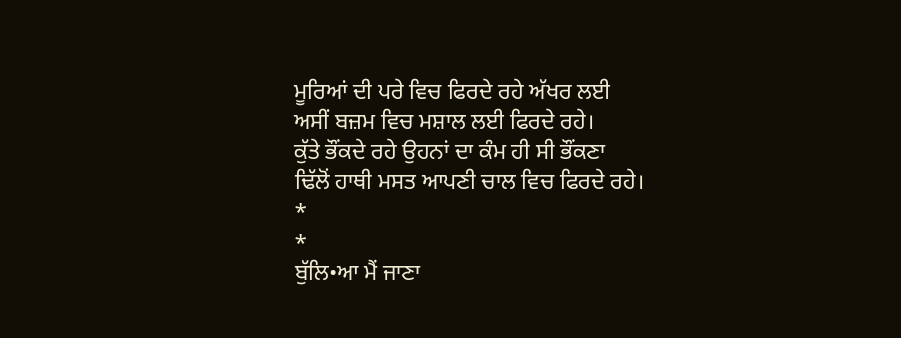ਮੂਰਿਆਂ ਦੀ ਪਰੇ ਵਿਚ ਫਿਰਦੇ ਰਹੇ ਅੱਖਰ ਲਈ
ਅਸੀਂ ਬਜ਼ਮ ਵਿਚ ਮਸ਼ਾਲ ਲਈ ਫਿਰਦੇ ਰਹੇ।
ਕੁੱਤੇ ਭੌਂਕਦੇ ਰਹੇ ਉਹਨਾਂ ਦਾ ਕੰਮ ਹੀ ਸੀ ਭੌਂਕਣਾ
ਢਿੱਲੋਂ ਹਾਥੀ ਮਸਤ ਆਪਣੀ ਚਾਲ ਵਿਚ ਫਿਰਦੇ ਰਹੇ।
*
*
ਬੁੱਲਿ•ਆ ਮੈਂ ਜਾਣਾ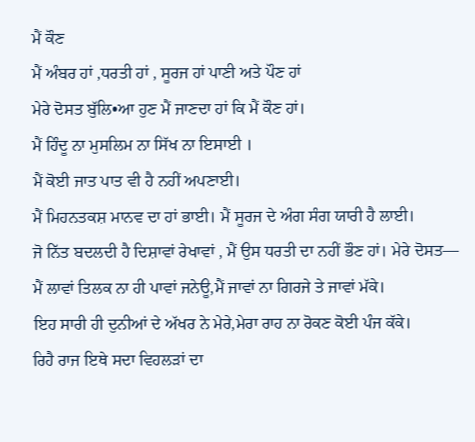ਮੈਂ ਕੌਣ
ਮੈਂ ਅੰਬਰ ਹਾਂ ,ਧਰਤੀ ਹਾਂ , ਸੂਰਜ ਹਾਂ ਪਾਣੀ ਅਤੇ ਪੌਣ ਹਾਂ
ਮੇਰੇ ਦੋਸਤ ਬੁੱਲਿ•ਆ ਹੁਣ ਮੈਂ ਜਾਣਦਾ ਹਾਂ ਕਿ ਮੈਂ ਕੌਣ ਹਾਂ।
ਮੈਂ ਹਿੰਦੂ ਨਾ ਮੁਸਲਿਮ ਨਾ ਸਿੱਖ ਨਾ ਇਸਾਈ ।
ਮੈਂ ਕੋਈ ਜਾਤ ਪਾਤ ਵੀ ਹੈ ਨਹੀਂ ਅਪਣਾਈ।
ਮੈਂ ਮਿਹਨਤਕਸ਼ ਮਾਨਵ ਦਾ ਹਾਂ ਭਾਈ। ਮੈਂ ਸੂਰਜ ਦੇ ਅੰਗ ਸੰਗ ਯਾਰੀ ਹੈ ਲਾਈ।
ਜੋ ਨਿੱਤ ਬਦਲਦੀ ਹੈ ਦਿਸ਼ਾਵਾਂ ਰੇਖਾਵਾਂ , ਮੈਂ ਉਸ ਧਰਤੀ ਦਾ ਨਹੀਂ ਭੌਣ ਹਾਂ। ਮੇਰੇ ਦੋਸਤ—
ਮੈਂ ਲਾਵਾਂ ਤਿਲਕ ਨਾ ਹੀ ਪਾਵਾਂ ਜਨੇਊ,ਮੈਂ ਜਾਵਾਂ ਨਾ ਗਿਰਜੇ ਤੇ ਜਾਵਾਂ ਮੱਕੇ।
ਇਹ ਸਾਰੀ ਹੀ ਦੁਨੀਆਂ ਦੇ ਅੱਖਰ ਨੇ ਮੇਰੇ,ਮੇਰਾ ਰਾਹ ਨਾ ਰੋਕਣ ਕੋਈ ਪੰਜ ਕੱਕੇ।
ਰਿਹੈ ਰਾਜ ਇਥੇ ਸਦਾ ਵਿਹਲੜਾਂ ਦਾ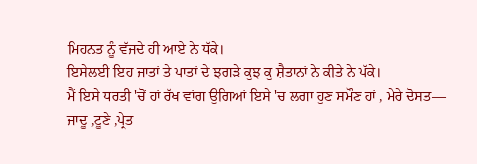ਮਿਹਨਤ ਨੂੰ ਵੱਜਦੇ ਹੀ ਆਏ ਨੇ ਧੱਕੇ।
ਇਸੇਲਈ ਇਹ ਜਾਤਾਂ ਤੇ ਪਾਤਾਂ ਦੇ ਝਗੜੇ ਕੁਝ ਕੁ ਸ਼ੈਤਾਨਾਂ ਨੇ ਕੀਤੇ ਨੇ ਪੱਕੇ।
ਮੈਂ ਇਸੇ ਧਰਤੀ 'ਚੋਂ ਹਾਂ ਰੱਖ ਵਾਂਗ ਉਗਿਆਂ ਇਸੇ 'ਚ ਲਗਾ ਹੁਣ ਸਮੌਣ ਹਾਂ , ਮੇਰੇ ਦੋਸਤ—
ਜਾਦੂ ,ਟੂਣੇ ,ਪ੍ਰੇਤ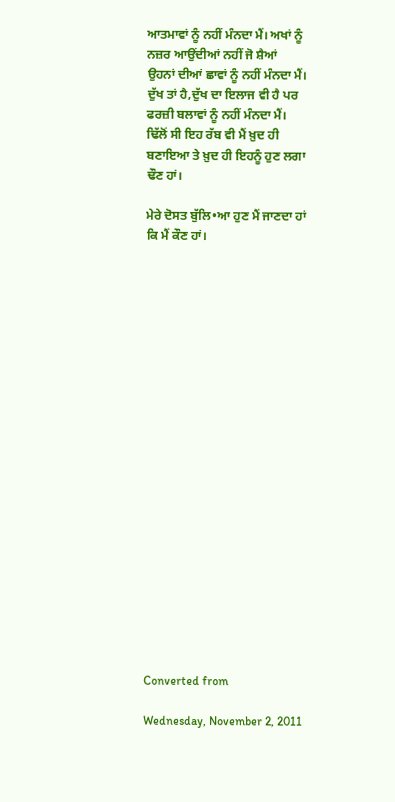ਆਤਮਾਵਾਂ ਨੂੰ ਨਹੀਂ ਮੰਨਦਾ ਮੈਂ। ਅਖਾਂ ਨੂੰ ਨਜ਼ਰ ਆਉਂਦੀਆਂ ਨਹੀਂ ਜੋ ਸ਼ੈਆਂ
ਉਹਨਾਂ ਦੀਆਂ ਛਾਵਾਂ ਨੂੰ ਨਹੀਂ ਮੰਨਦਾ ਮੈਂ।
ਦੁੱਖ ਤਾਂ ਹੈ,ਦੁੱਖ ਦਾ ਇਲਾਜ ਵੀ ਹੈ ਪਰ ਫਰਜ਼ੀ ਬਲਾਵਾਂ ਨੂੰ ਨਹੀਂ ਮੰਨਦਾ ਮੈਂ।
ਢਿੱਲੋਂ ਸੀ ਇਹ ਰੱਬ ਵੀ ਮੈਂ ਖ਼ੁਦ ਹੀ ਬਣਾਇਆ ਤੇ ਖ਼ੁਦ ਹੀ ਇਹਨੂੰ ਹੁਣ ਲਗਾ ਢੌਣ ਹਾਂ।

ਮੇਰੇ ਦੋਸਤ ਬੁੱਲਿ•ਆ ਹੁਣ ਮੈਂ ਜਾਣਦਾ ਹਾਂ ਕਿ ਮੈਂ ਕੌਣ ਹਾਂ।





















Converted from

Wednesday, November 2, 2011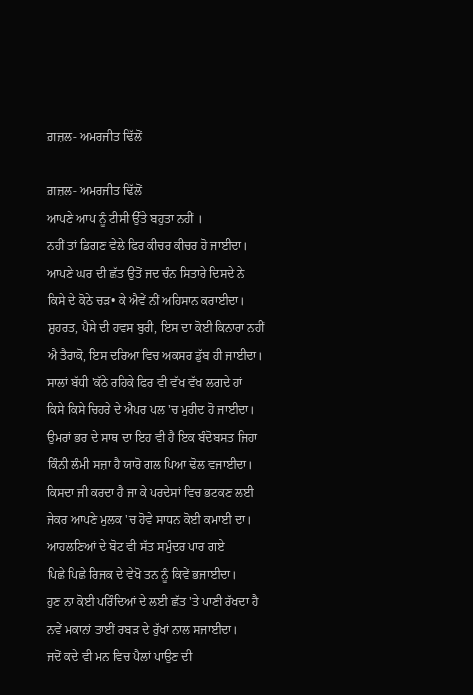ਗ਼ਜ਼ਲ- ਅਮਰਜੀਤ ਢਿੱਲੋਂ

ਗ਼ਜ਼ਲ- ਅਮਰਜੀਤ ਢਿੱਲੋਂ
ਆਪਣੇ ਆਪ ਨੂੰ ਟੀਸੀ ਉੱਤੇ ਬਹੁਤਾ ਨਹੀਂ ।
ਨਹੀਂ ਤਾਂ ਡਿਗਣ ਵੇਲੇ ਫਿਰ ਕੀਚਰ ਕੀਚਰ ਹੋ ਜਾਈਦਾ।
ਆਪਣੇ ਘਰ ਦੀ ਛੱਤ ਉਤੋਂ ਜਦ ਚੰਨ ਸਿਤਾਰੇ ਦਿਸਦੇ ਨੇ
ਕਿਸੇ ਦੇ ਕੋਠੇ ਚੜ• ਕੇ ਐਵੇਂ ਨੀਂ ਅਹਿਸਾਨ ਕਰਾਈਦਾ।
ਸ਼ੁਹਰਤ, ਪੈਸੇ ਦੀ ਹਵਸ ਬੁਰੀ, ਇਸ ਦਾ ਕੋਈ ਕਿਨਾਰਾ ਨਹੀਂ
ਐ ਤੈਰਾਕੋ, ਇਸ ਦਰਿਆ ਵਿਚ ਅਕਸਰ ਡੁੱਬ ਹੀ ਜਾਈਦਾ।
ਸਾਲਾਂ ਬੱਧੀ 'ਕੱਠੇ ਰਹਿਕੇ ਫਿਰ ਵੀ ਵੱਖ ਵੱਖ ਲਗਦੇ ਹਾਂ
ਕਿਸੇ ਕਿਸੇ ਚਿਹਰੇ ਦੇ ਐਪਰ ਪਲ 'ਚ ਮੁਰੀਦ ਹੋ ਜਾਈਦਾ।
ਉਮਰਾਂ ਭਰ ਦੇ ਸਾਥ ਦਾ ਇਹ ਵੀ ਹੈ ਇਕ ਬੰਦੋਬਸਤ ਜਿਹਾ
ਕਿੰਨੀ ਲੰਮੀ ਸਜ਼ਾ ਹੈ ਯਾਰੋ ਗਲ ਪਿਆ ਢੋਲ ਵਜਾਈਦਾ।
ਕਿਸਦਾ ਜੀ ਕਰਦਾ ਹੈ ਜਾ ਕੇ ਪਰਦੇਸਾਂ ਵਿਚ ਭਟਕਣ ਲਈ
ਜੇਕਰ ਆਪਣੇ ਮੁਲਕ 'ਚ ਹੋਵੇ ਸਾਧਨ ਕੋਈ ਕਮਾਈ ਦਾ।
ਆਹਲਣਿਆਂ ਦੇ ਬੋਟ ਵੀ ਸੱਤ ਸਮੁੰਦਰ ਪਾਰ ਗਏ
ਪਿਛੇ ਪਿਛੇ ਰਿਜਕ ਦੇ ਵੇਖੋ ਤਨ ਨੂੰ ਕਿਵੇਂ ਭਜਾਈਦਾ।
ਹੁਣ ਨਾ ਕੋਈ ਪਰਿੰਦਿਆਂ ਦੇ ਲਈ ਛੱਤ 'ਤੇ ਪਾਣੀ ਰੱਖਦਾ ਹੈ
ਨਵੇਂ ਮਕਾਨਾਂ ਤਾਈਂ ਰਬੜ ਦੇ ਰੁੱਖਾਂ ਨਾਲ ਸਜਾਈਦਾ।
ਜਦੋਂ ਕਦੇ ਵੀ ਮਨ ਵਿਚ ਪੈਲਾਂ ਪਾਉਣ ਦੀ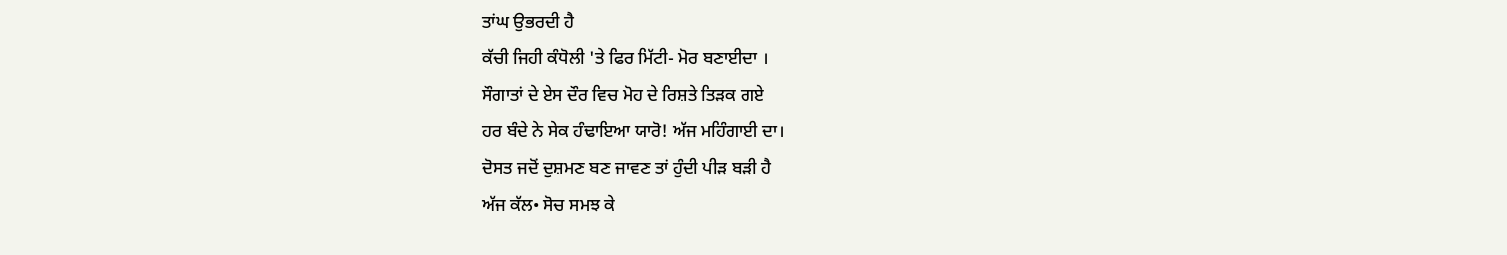ਤਾਂਘ ਉਭਰਦੀ ਹੈ
ਕੱਚੀ ਜਿਹੀ ਕੰਧੋਲੀ 'ਤੇ ਫਿਰ ਮਿੱਟੀ- ਮੋਰ ਬਣਾਈਦਾ ।
ਸੌਗਾਤਾਂ ਦੇ ਏਸ ਦੌਰ ਵਿਚ ਮੋਹ ਦੇ ਰਿਸ਼ਤੇ ਤਿੜਕ ਗਏ
ਹਰ ਬੰਦੇ ਨੇ ਸੇਕ ਹੰਢਾਇਆ ਯਾਰੋ! ਅੱਜ ਮਹਿੰਗਾਈ ਦਾ।
ਦੋਸਤ ਜਦੋਂ ਦੁਸ਼ਮਣ ਬਣ ਜਾਵਣ ਤਾਂ ਹੁੰਦੀ ਪੀੜ ਬੜੀ ਹੈ
ਅੱਜ ਕੱਲ• ਸੋਚ ਸਮਝ ਕੇ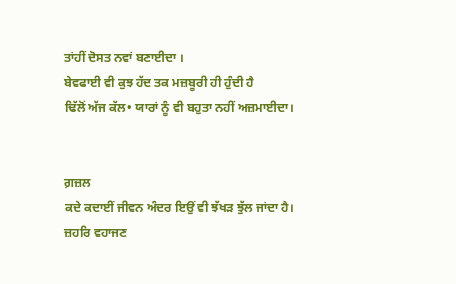ਤਾਂਹੀਂ ਦੋਸਤ ਨਵਾਂ ਬਣਾਈਦਾ ।
ਬੇਵਫਾਈ ਵੀ ਕੁਝ ਹੱਦ ਤਕ ਮਜ਼ਬੂਰੀ ਹੀ ਹੁੰਦੀ ਹੈ
ਢਿੱਲੋਂ ਅੱਜ ਕੱਲ• ਯਾਰਾਂ ਨੂੰ ਵੀ ਬਹੁਤਾ ਨਹੀਂ ਅਜ਼ਮਾਈਦਾ।


ਗ਼ਜ਼ਲ
ਕਦੇ ਕਦਾਈਂ ਜੀਵਨ ਅੰਦਰ ਇਉਂ ਵੀ ਝੱਖਡ਼ ਝੁੱਲ ਜਾਂਦਾ ਹੈ।
ਜ਼ਹਰਿ ਵਹਾਜਣ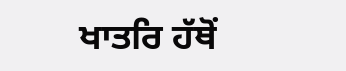ਖਾਤਰਿ ਹੱਥੋਂ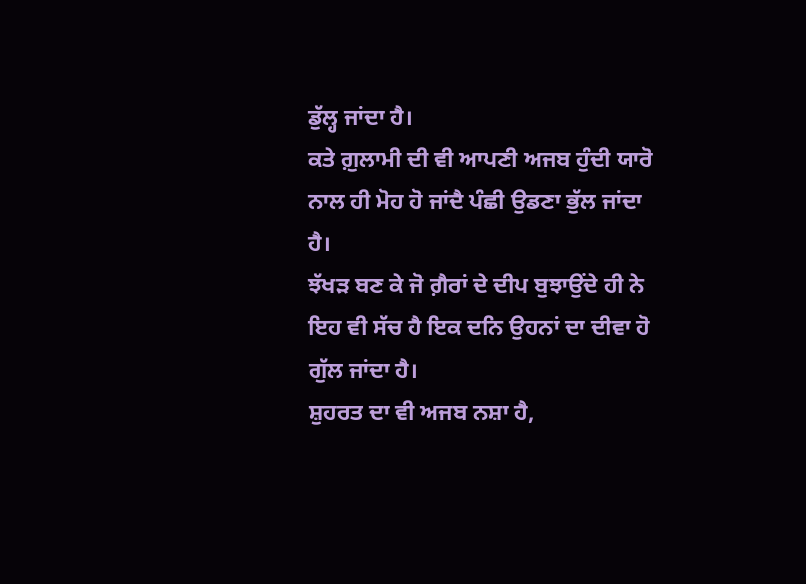ਡੁੱਲ੍ਹ ਜਾਂਦਾ ਹੈ।
ਕਤੇ ਗ਼ੁਲਾਮੀ ਦੀ ਵੀ ਆਪਣੀ ਅਜਬ ਹੁੰਦੀ ਯਾਰੋ
ਨਾਲ ਹੀ ਮੋਹ ਹੋ ਜਾਂਦੈ ਪੰਛੀ ਉਡਣਾ ਭੁੱਲ ਜਾਂਦਾ ਹੈ।
ਝੱਖਡ਼ ਬਣ ਕੇ ਜੋ ਗ਼ੈਰਾਂ ਦੇ ਦੀਪ ਬੁਝਾਉਂਦੇ ਹੀ ਨੇ
ਇਹ ਵੀ ਸੱਚ ਹੈ ਇਕ ਦਨਿ ਉਹਨਾਂ ਦਾ ਦੀਵਾ ਹੋ ਗੁੱਲ ਜਾਂਦਾ ਹੈ।
ਸ਼ੁਹਰਤ ਦਾ ਵੀ ਅਜਬ ਨਸ਼ਾ ਹੈ,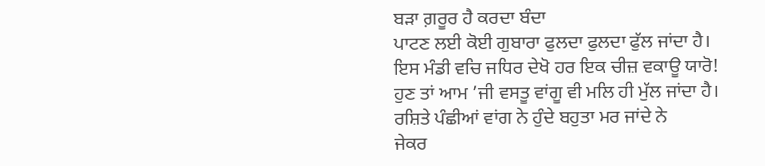ਬਡ਼ਾ ਗ਼ਰੂਰ ਹੈ ਕਰਦਾ ਬੰਦਾ
ਪਾਟਣ ਲਈ ਕੋਈ ਗੁਬਾਰਾ ਫੁਲਦਾ ਫੁਲਦਾ ਫੁੱਲ ਜਾਂਦਾ ਹੈ।
ਇਸ ਮੰਡੀ ਵਚਿ ਜਧਿਰ ਦੇਖੋ ਹਰ ਇਕ ਚੀਜ਼ ਵਕਾਊ ਯਾਰੋ!
ਹੁਣ ਤਾਂ ਆਮ ’ਜੀ ਵਸਤੂ ਵਾਂਗੂ ਵੀ ਮਲਿ ਹੀ ਮੁੱਲ ਜਾਂਦਾ ਹੈ।
ਰਸ਼ਿਤੇ ਪੰਛੀਆਂ ਵਾਂਗ ਨੇ ਹੁੰਦੇ ਬਹੁਤਾ ਮਰ ਜਾਂਦੇ ਨੇ
ਜੇਕਰ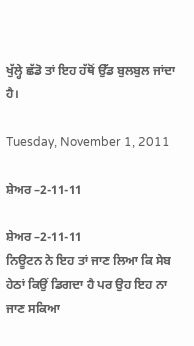ਖੁੱਲ੍ਹੇ ਛੱਡੋ ਤਾਂ ਇਹ ਹੱਥੋਂ ਉੱਡ ਬੁਲਬੁਲ ਜਾਂਦਾ ਹੈ।

Tuesday, November 1, 2011

ਸ਼ੇਅਰ –2-11-11

ਸ਼ੇਅਰ –2-11-11
ਨਿਊਟਨ ਨੇ ਇਹ ਤਾਂ ਜਾਣ ਲਿਆ ਕਿ ਸੇਬ ਹੇਠਾਂ ਕਿਉਂ ਡਿਗਦਾ ਹੈ ਪਰ ਉਹ ਇਹ ਨਾ ਜਾਣ ਸਕਿਆ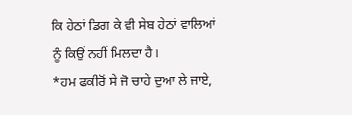ਕਿ ਹੇਠਾਂ ਡਿਗ ਕੇ ਵੀ ਸੇਬ ਹੇਠਾਂ ਵਾਲਿਆਂ ਨੂੰ ਕਿਉਂ ਨਹੀਂ ਮਿਲਦਾ ਹੈ।
*ਹਮ ਫਕੀਰੋਂ ਸੇ ਜੋ ਚਾਹੇ ਦੁਆ ਲੇ ਜਾਏ,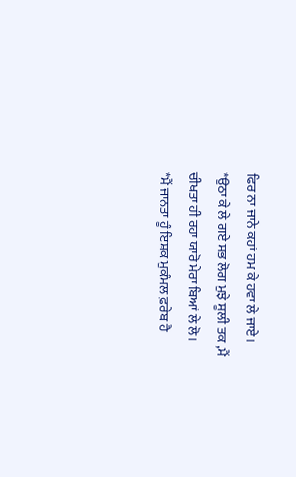ਫਿਰ ਨਾ ਜਾਨੇ ਕਹਾਂ ਹਮ ਕੇ ਹਵਾ ਲੇ ਜਾਏ।
*ਉਠਾ ਕੇ ਲੇ ਗਏ ਸਭ ਲੋਗ ਮੁਝੇ ਸੂਲੀ ਤਕ ,ਮੈਂ ਚੀਖਤਾ ਹੀ ਰਹਾ ਯਾਰੋ ਮੇਰਾ ਬਿਆਂ ਲੇ ਲੋ।
*ਮੈਂ ਜਾਨਤਾ ਹੂੰ ਇਸ਼ਕ ਮੁਕੰਮਲ ਫ਼ਰੇਬ ਹੈ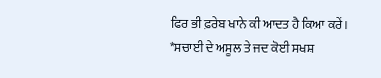ਫਿਰ ਭੀ ਫ਼ਰੇਬ ਖਾਨੇ ਕੀ ਆਦਤ ਹੈ ਕਿਆ ਕਰੇਂ।
*ਸਚਾਈ ਦੇ ਅਸੂਲ ਤੇ ਜਦ ਕੋਈ ਸਖਸ਼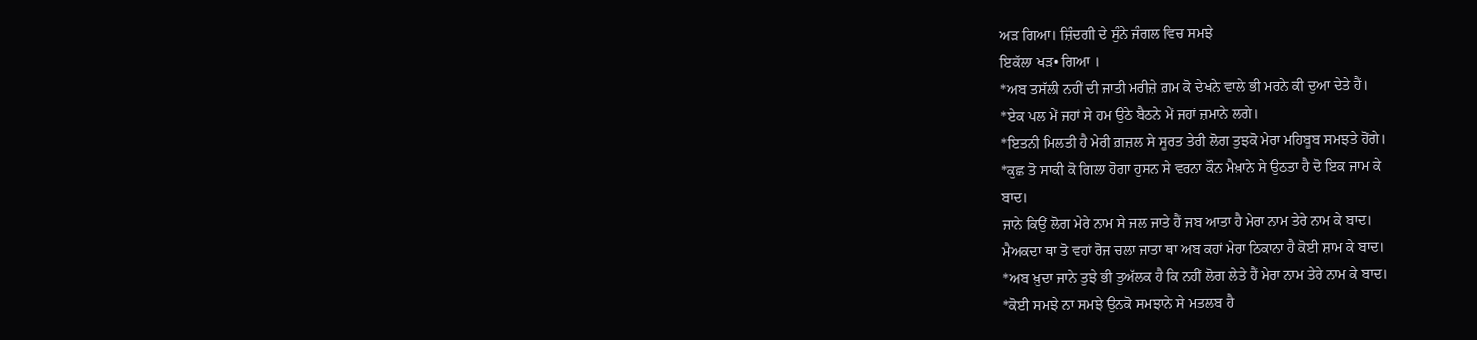ਅੜ ਗਿਆ। ਜ਼ਿੰਦਗੀ ਦੇ ਸੁੰਨੇ ਜੰਗਲ ਵਿਚ ਸਮਝੇ
ਇਕੱਲਾ ਖੜ• ਗਿਆ ।
*ਅਬ ਤਸੱਲੀ ਨਹੀਂ ਦੀ ਜਾਤੀ ਮਰੀਜ਼ੇ ਗ਼ਮ ਕੋ ਦੇਖਨੇ ਵਾਲੇ ਭੀ ਮਰਨੇ ਕੀ ਦੁਆ ਦੇਤੇ ਹੈਂ।
*ਏਕ ਪਲ ਮੇਂ ਜਹਾਂ ਸੇ ਹਮ ਉਠੇ ਬੈਠਨੇ ਮੇਂ ਜਹਾਂ ਜ਼ਮਾਨੇ ਲਗੇ।
*ਇਤਨੀ ਮਿਲਤੀ ਹੈ ਮੇਰੀ ਗ਼ਜ਼ਲ ਸੇ ਸੂਰਤ ਤੇਰੀ ਲੋਗ ਤੁਝਕੋ ਮੇਰਾ ਮਹਿਬੂਬ ਸਮਝਤੇ ਹੋਂਗੇ।
*ਕੁਛ ਤੋ ਸਾਕੀ ਕੋ ਗਿਲਾ ਹੋਗਾ ਹੁਸਨ ਸੇ ਵਰਨਾ ਕੌਨ ਮੈਖ਼ਾਨੇ ਸੇ ਉਠਤਾ ਹੈ ਦੋ ਇਕ ਜਾਮ ਕੇ
ਬਾਦ।
ਜਾਨੇ ਕਿਉਂ ਲੋਗ ਮੇਰੇ ਨਾਮ ਸੇ ਜਲ ਜਾਤੇ ਹੈਂ ਜਬ ਆਤਾ ਹੈ ਮੇਰਾ ਨਾਮ ਤੇਰੇ ਨਾਮ ਕੇ ਬਾਦ।
ਮੈਅਕਦਾ ਥਾ ਤੋ ਵਹਾਂ ਰੋਜ ਚਲਾ ਜਾਤਾ ਥਾ ਅਬ ਕਹਾਂ ਮੇਰਾ ਠਿਕਾਨਾ ਹੈ ਕੋਈ ਸ਼ਾਮ ਕੇ ਬਾਦ।
*ਅਬ ਖ਼ੁਦਾ ਜਾਨੇ ਤੁਝੇ ਭੀ ਤੁਅੱਲਕ ਹੈ ਕਿ ਨਹੀਂ ਲੋਗ ਲੇਤੇ ਹੈਂ ਮੇਰਾ ਨਾਮ ਤੇਰੇ ਨਾਮ ਕੇ ਬਾਦ।
*ਕੋਈ ਸਮਝੇ ਨਾ ਸਮਝੇ ਉਨਕੋ ਸਮਝਾਨੇ ਸੇ ਮਤਲਬ ਹੈ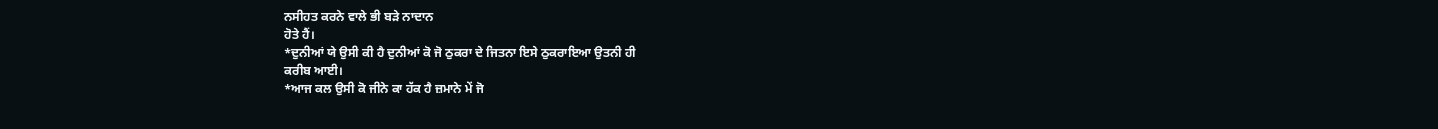ਨਸੀਹਤ ਕਰਨੇ ਵਾਲੇ ਭੀ ਬੜੇ ਨਾਦਾਨ
ਹੋਤੇ ਹੈਂ।
*ਦੁਨੀਆਂ ਯੇ ਉਸੀ ਕੀ ਹੈ ਦੁਨੀਆਂ ਕੋ ਜੋ ਠੁਕਰਾ ਦੇ ਜਿਤਨਾ ਇਸੇ ਠੁਕਰਾਇਆ ਉਤਨੀ ਹੀ
ਕਰੀਬ ਆਈ।
*ਆਜ ਕਲ ਉਸੀ ਕੋ ਜੀਨੇ ਕਾ ਹੱਕ ਹੈ ਜ਼ਮਾਨੇ ਮੇਂ ਜੋ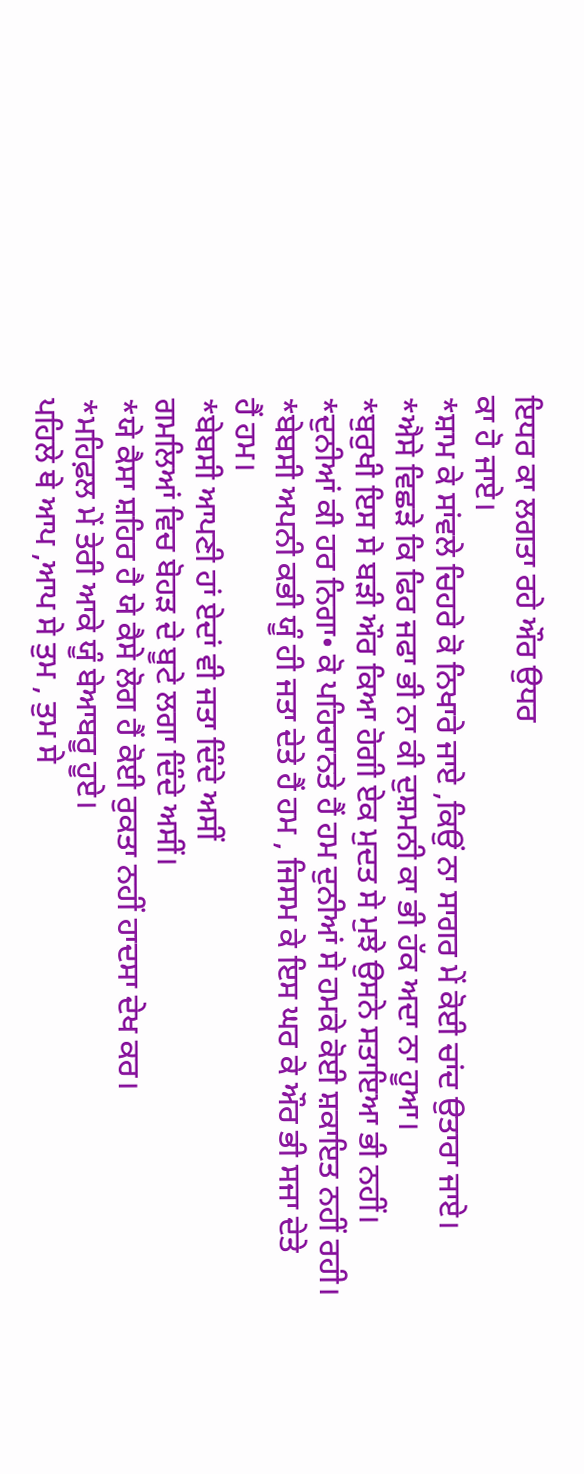ਇਧਰ ਕਾ ਲਗਤਾ ਰਹੇ ਔਰ ਉਧਰ
ਕਾ ਹੋ ਜਾਏ।
*ਸ਼ਾਮ ਕੇ ਸਾਂਵਲੇ ਚਿਹਰੇ ਕੋ ਨਿਖਾਰੇ ਜਾਏ ,ਕਿਉਂ ਨਾ ਸਾਗਰ ਮੇਂ ਕੋਈ ਚਾਂਦ ਉਤਾਰਾ ਜਾਏ।
*ਐਸੇ ਵਿਛੜੇ ਕਿ ਫਿਰ ਜਫਾ ਭੀ ਨਾ ਕੀ ਦੁਸ਼ਮਨੀ ਕਾ ਭੀ ਹੱਕ ਅਦਾ ਨਾ ਹੂਆ।
*ਬੁਰੁਖੀ ਇਸ ਸੇ ਬੜੀ ਔਰ ਕਿਆ ਹੋਗੀ ਏਕ ਮੁਦਤ ਸੇ ਮੁਝੇ ਉਸਨੇ ਸਤਾਇਆ ਭੀ ਨਹੀਂ।
*ਦੁਨੀਆਂ ਕੀ ਹਰ ਨਿਗਾ• ਕੋ ਪਹਿਚਾਨਤੇ ਹੈਂ ਹਮ ਦੁਨੀਆਂ ਸੇ ਹਮਕੇ ਕੋਈ ਸ਼ਕਾਇਤ ਨਹੀਂ ਰਹੀ।
*ਬੇਬਸੀ ਅਪਨੀ ਕਭੀ ਯੂੰ ਹੀ ਜਤਾ ਦੇਤੇ ਹੈਂ ਹਮ , ਜਿਸਮ ਕੇ ਇਸ ਘਰ ਕੇ ਔਰ ਭੀ ਸਜਾ ਦੇਤੇ
ਹੈਂ ਹਮ।
*ਬੇਬਸੀ ਆਪਣੀ ਹਾਂ ਏਦਾਂ ਵੀ ਜਤਾ ਦਿੰਦੇ ਅਸੀਂ
ਗਮਲਿਆਂ ਵਿਚ ਬੋਹੜ ਦੇ ਬੂਟੇ ਲਗਾ ਦਿੰਦੇ ਅਸੀਂ।
*ਯੇ ਕੈਸਾ ਸ਼ਹਿਰ ਹੈ ਯੇ ਕੈਸੇ ਲੋਗ ਹੈਂ ਕੋਈ ਰੁਕਤਾ ਨਹੀਂ ਹਾਦਸਾ ਦੇਖ ਕਰ।
*ਮਹਿਫ਼ਲ ਮੇਂ ਤੇਰੀ ਆਕੇ ਯੂੰ ਬੇਆਬਰੂ ਹੂਏ।
ਪਹਿਲੇ ਥੇ ਆਪ ,ਆਪ ਸੇ ਤੁਮ , ਤੁਮ ਸੇ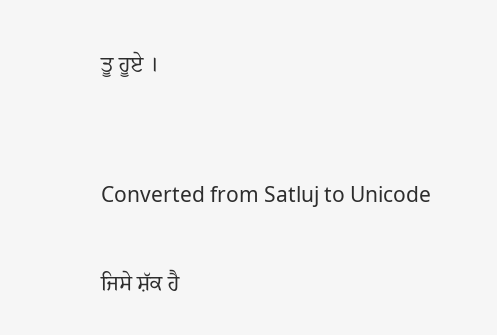ਤੂ ਹੂਏ ।


Converted from Satluj to Unicode

ਜਿਸੇ ਸ਼ੱਕ ਹੈ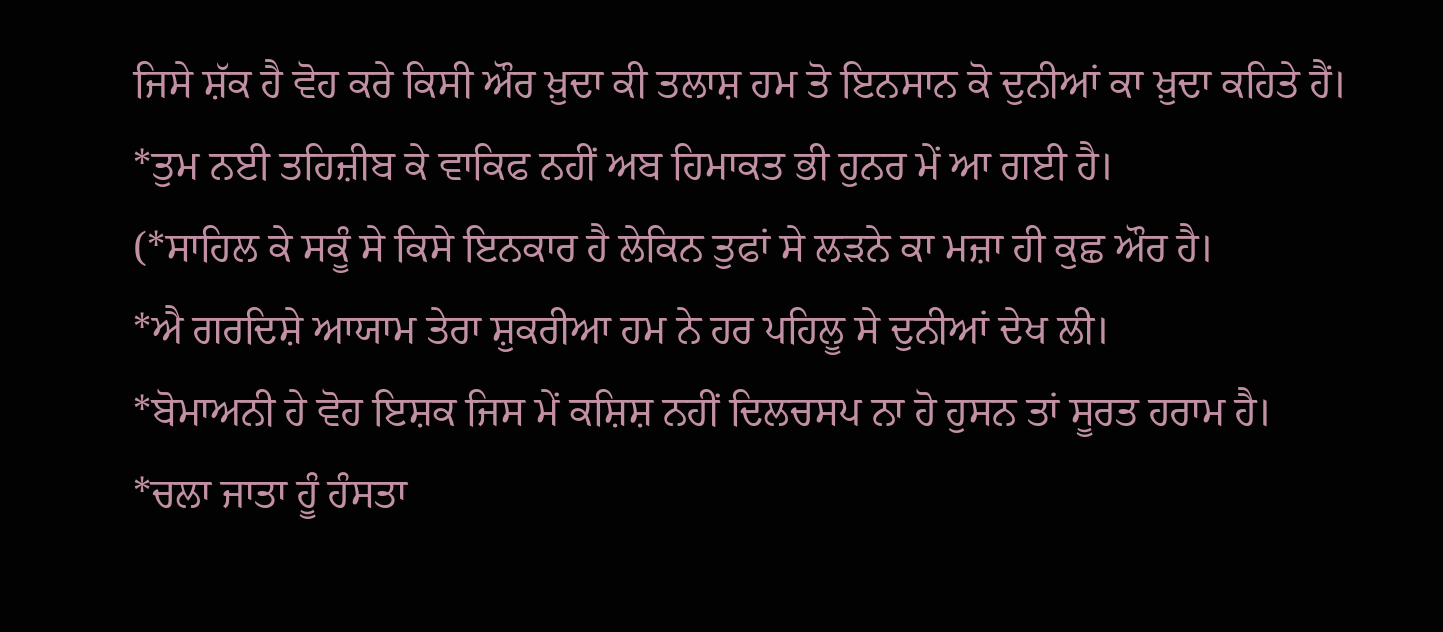ਜਿਸੇ ਸ਼ੱਕ ਹੈ ਵੋਹ ਕਰੇ ਕਿਸੀ ਔਰ ਖ਼ੁਦਾ ਕੀ ਤਲਾਸ਼ ਹਮ ਤੋ ਇਨਸਾਨ ਕੋ ਦੁਨੀਆਂ ਕਾ ਖ਼ੁਦਾ ਕਹਿਤੇ ਹੈਂ।
*ਤੁਮ ਨਈ ਤਹਿਜ਼ੀਬ ਕੇ ਵਾਕਿਫ ਨਹੀਂ ਅਬ ਹਿਮਾਕਤ ਭੀ ਹੁਨਰ ਮੇਂ ਆ ਗਈ ਹੈ।
(*ਸਾਹਿਲ ਕੇ ਸਕੂੰ ਸੇ ਕਿਸੇ ਇਨਕਾਰ ਹੈ ਲੇਕਿਨ ਤੁਫਾਂ ਸੇ ਲੜਨੇ ਕਾ ਮਜ਼ਾ ਹੀ ਕੁਛ ਔਰ ਹੈ।
*ਐ ਗਰਦਿਸ਼ੇ ਆਯਾਮ ਤੇਰਾ ਸ਼ੁਕਰੀਆ ਹਮ ਨੇ ਹਰ ਪਹਿਲੂ ਸੇ ਦੁਨੀਆਂ ਦੇਖ ਲੀ।
*ਬੋਮਾਅਨੀ ਹੇ ਵੋਹ ਇਸ਼ਕ ਜਿਸ ਮੇਂ ਕਸ਼ਿਸ਼ ਨਹੀਂ ਦਿਲਚਸਪ ਨਾ ਹੋ ਹੁਸਨ ਤਾਂ ਸੂਰਤ ਹਰਾਮ ਹੈ।
*ਚਲਾ ਜਾਤਾ ਹੂੰ ਹੰਸਤਾ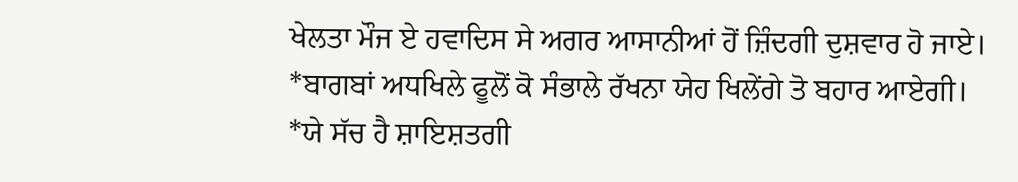ਖੇਲਤਾ ਮੌਜ ਏ ਹਵਾਦਿਸ ਸੇ ਅਗਰ ਆਸਾਨੀਆਂ ਹੋਂ ਜ਼ਿੰਦਗੀ ਦੁਸ਼ਵਾਰ ਹੋ ਜਾਏ।
*ਬਾਗਬਾਂ ਅਧਖਿਲੇ ਫੂਲੋਂ ਕੋ ਸੰਭਾਲੇ ਰੱਖਨਾ ਯੇਹ ਖਿਲੇਂਗੇ ਤੋ ਬਹਾਰ ਆਏਗੀ।
*ਯੇ ਸੱਚ ਹੈ ਸ਼ਾਇਸ਼ਤਗੀ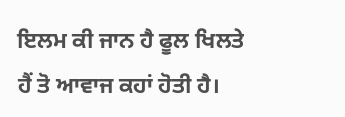ਇਲਮ ਕੀ ਜਾਨ ਹੈ ਫੂਲ ਖਿਲਤੇ ਹੈਂ ਤੋ ਆਵਾਜ ਕਹਾਂ ਹੋਤੀ ਹੈ।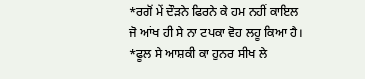*ਰਗੋਂ ਮੇਂ ਦੌੜਨੇ ਫਿਰਨੇ ਕੇ ਹਮ ਨਹੀਂ ਕਾਇਲ ਜੋ ਆਂਖ ਹੀ ਸੇ ਨਾ ਟਪਕਾ ਵੋਹ ਲਹੂ ਕਿਆ ਹੈ।
*ਫੂਲ ਸੇ ਆਸ਼ਕੀ ਕਾ ਹੁਨਰ ਸੀਖ ਲੇ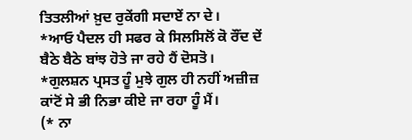ਤਿਤਲੀਆਂ ਖ਼ੁਦ ਰੁਕੇਂਗੀ ਸਦਾਏਂ ਨਾ ਦੇ।
*ਆਓ ਪੈਦਲ ਹੀ ਸਫਰ ਕੇ ਸਿਲਸਿਲੋਂ ਕੋ ਰੌਂਦ ਦੇਂ ਬੈਠੇ ਬੈਠੇ ਬਾਂਝ ਹੋਤੇ ਜਾ ਰਹੇ ਹੈਂ ਦੋਸਤੋ।
*ਗੁਲਸ਼ਨ ਪ੍ਰਸਤ ਹੂੰ ਮੁਝੇ ਗੁਲ ਹੀ ਨਹੀਂ ਅਜ਼ੀਜ਼ ਕਾਂਟੋਂ ਸੇ ਭੀ ਨਿਭਾ ਕੀਏ ਜਾ ਰਹਾ ਹੂੰ ਮੈਂ।
(* ਨਾ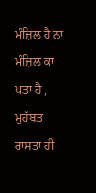ਮੰਜ਼ਿਲ ਹੈ ਨਾ ਮੰਜ਼ਿਲ ਕਾ ਪਤਾ ਹੈ , ਮੁਹੱਬਤ ਰਾਸਤਾ ਹੀ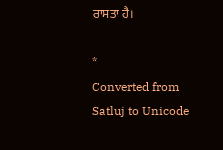ਰਾਸਤਾ ਹੈ।

*
Converted from Satluj to Unicode